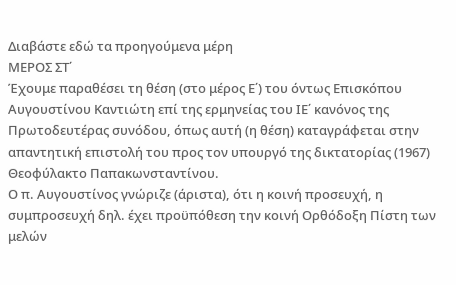Διαβάστε εδώ τα προηγούμενα μέρη
ΜΕΡΟΣ ΣΤ΄
Έχουμε παραθέσει τη θέση (στο μέρος Ε΄) του όντως Επισκόπου Αυγουστίνου Καντιώτη επί της ερμηνείας του ΙΕ΄ κανόνος της Πρωτοδευτέρας συνόδου, όπως αυτή (η θέση) καταγράφεται στην απαντητική επιστολή του προς τον υπουργό της δικτατορίας (1967) Θεοφύλακτο Παπακωνσταντίνου.
Ο π. Αυγουστίνος γνώριζε (άριστα), ότι η κοινή προσευχή, η συμπροσευχή δηλ. έχει προϋπόθεση την κοινή Ορθόδοξη Πίστη των μελών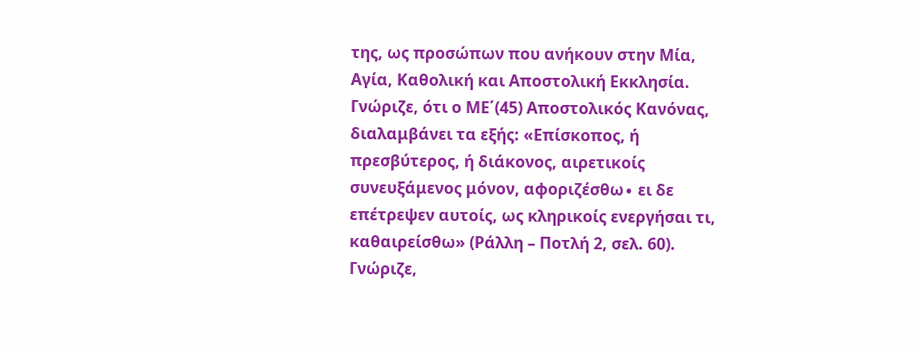της, ως προσώπων που ανήκουν στην Μία, Αγία, Καθολική και Αποστολική Εκκλησία.
Γνώριζε, ότι ο ΜΕ΄(45) Αποστολικός Κανόνας, διαλαμβάνει τα εξής: «Επίσκοπος, ή πρεσβύτερος, ή διάκονος, αιρετικοίς συνευξάμενος μόνον, αφοριζέσθω∙ ει δε επέτρεψεν αυτοίς, ως κληρικοίς ενεργήσαι τι, καθαιρείσθω» (Ράλλη – Ποτλή 2, σελ. 60).
Γνώριζε,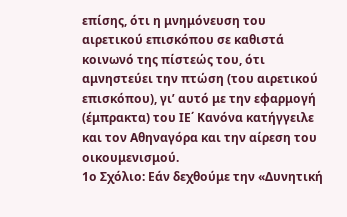επίσης, ότι η μνημόνευση του αιρετικού επισκόπου σε καθιστά κοινωνό της πίστεώς του, ότι αμνηστεύει την πτώση (του αιρετικού επισκόπου), γι’ αυτό με την εφαρμογή (έμπρακτα) του ΙΕ΄ Κανόνα κατήγγειλε και τον Αθηναγόρα και την αίρεση του οικουμενισμού.
1ο Σχόλιο: Εάν δεχθούμε την «Δυνητική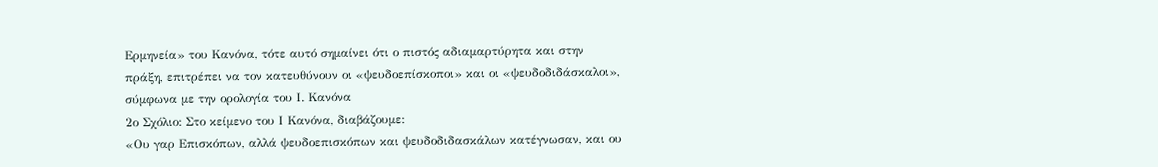Ερμηνεία» του Κανόνα, τότε αυτό σημαίνει ότι ο πιστός αδιαμαρτύρητα και στην πράξη, επιτρέπει να τον κατευθύνουν οι «ψευδοεπίσκοποι» και οι «ψευδοδιδάσκαλοι», σύμφωνα με την ορολογία του Ι. Κανόνα
2ο Σχόλιο: Στο κείμενο του Ι Κανόνα, διαβάζουμε:
«Ου γαρ Επισκόπων, αλλά ψευδοεπισκόπων και ψευδοδιδασκάλων κατέγνωσαν, και ου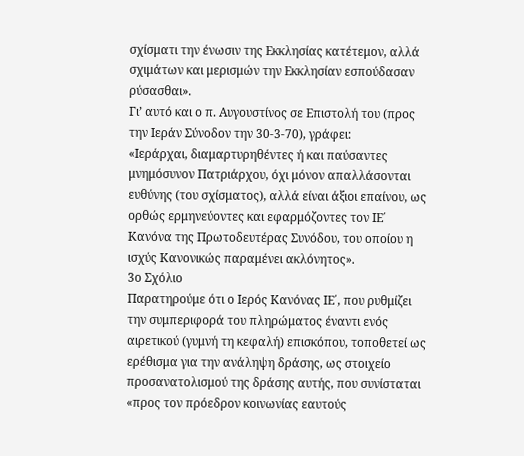σχίσματι την ένωσιν της Εκκλησίας κατέτεμον, αλλά σχιμάτων και μερισμών την Εκκλησίαν εσπούδασαν ρύσασθαι».
Γι’ αυτό και ο π. Αυγουστίνος σε Επιστολή του (προς την Ιεράν Σύνοδον την 30-3-70), γράφει:
«Ιεράρχαι, διαμαρτυρηθέντες ή και παύσαντες μνημόσυνον Πατριάρχου, όχι μόνον απαλλάσονται ευθύνης (του σχίσματος), αλλά είναι άξιοι επαίνου, ως ορθώς ερμηνεύοντες και εφαρμόζοντες τον ΙΕ΄ Κανόνα της Πρωτοδευτέρας Συνόδου, του οποίου η ισχύς Κανονικώς παραμένει ακλόνητος».
3ο Σχόλιο
Παρατηρούμε ότι ο Ιερός Κανόνας ΙΕ΄, που ρυθμίζει την συμπεριφορά του πληρώματος έναντι ενός αιρετικού (γυμνή τη κεφαλή) επισκόπου, τοποθετεί ως ερέθισμα για την ανάληψη δράσης, ως στοιχείο προσανατολισμού της δράσης αυτής, που συνίσταται «προς τον πρόεδρον κοινωνίας εαυτούς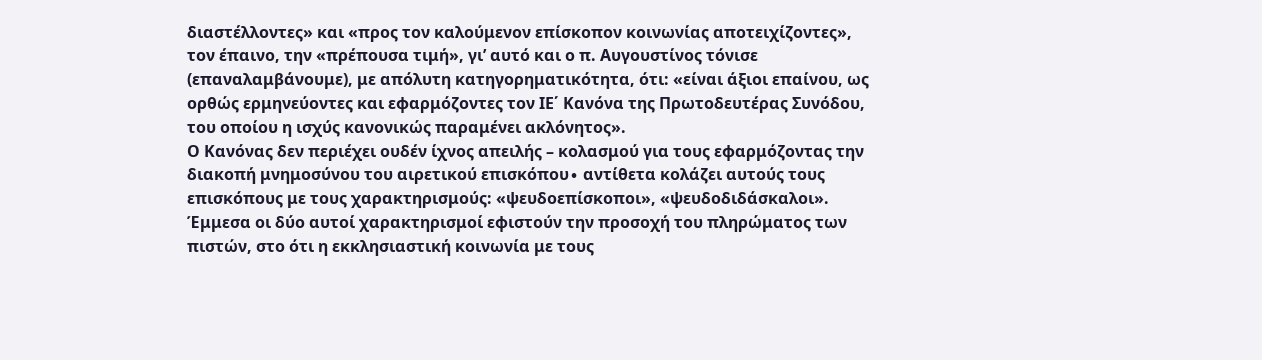διαστέλλοντες» και «προς τον καλούμενον επίσκοπον κοινωνίας αποτειχίζοντες», τον έπαινο, την «πρέπουσα τιμή», γι’ αυτό και ο π. Αυγουστίνος τόνισε (επαναλαμβάνουμε), με απόλυτη κατηγορηματικότητα, ότι: «είναι άξιοι επαίνου, ως ορθώς ερμηνεύοντες και εφαρμόζοντες τον ΙΕ΄ Κανόνα της Πρωτοδευτέρας Συνόδου, του οποίου η ισχύς κανονικώς παραμένει ακλόνητος».
Ο Κανόνας δεν περιέχει ουδέν ίχνος απειλής – κολασμού για τους εφαρμόζοντας την διακοπή μνημοσύνου του αιρετικού επισκόπου∙ αντίθετα κολάζει αυτούς τους επισκόπους με τους χαρακτηρισμούς: «ψευδοεπίσκοποι», «ψευδοδιδάσκαλοι».
Έμμεσα οι δύο αυτοί χαρακτηρισμοί εφιστούν την προσοχή του πληρώματος των πιστών, στο ότι η εκκλησιαστική κοινωνία με τους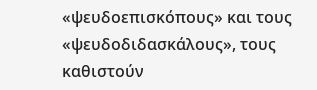«ψευδοεπισκόπους» και τους «ψευδοδιδασκάλους», τους καθιστούν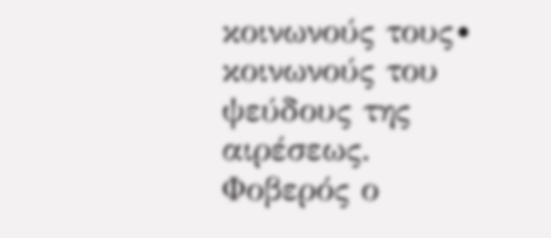κοινωνούς τους∙ κοινωνούς του ψεύδους της αιρέσεως. Φοβερός ο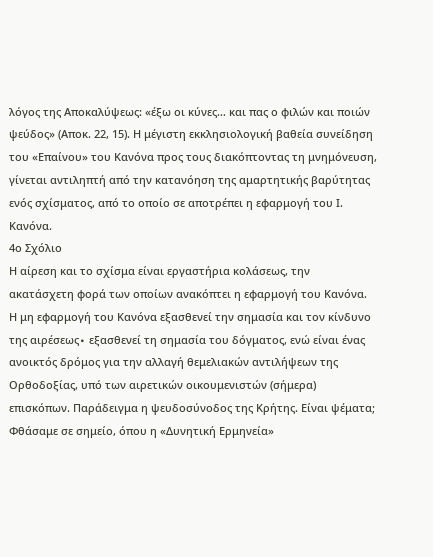λόγος της Αποκαλύψεως: «έξω οι κύνες… και πας ο φιλών και ποιών ψεύδος» (Αποκ. 22, 15). Η μέγιστη εκκλησιολογική βαθεία συνείδηση του «Επαίνου» του Κανόνα προς τους διακόπτοντας τη μνημόνευση, γίνεται αντιληπτή από την κατανόηση της αμαρτητικής βαρύτητας ενός σχίσματος, από το οποίο σε αποτρέπει η εφαρμογή του Ι. Κανόνα.
4ο Σχόλιο
Η αίρεση και το σχίσμα είναι εργαστήρια κολάσεως, την ακατάσχετη φορά των οποίων ανακόπτει η εφαρμογή του Κανόνα. Η μη εφαρμογή του Κανόνα εξασθενεί την σημασία και τον κίνδυνο της αιρέσεως∙ εξασθενεί τη σημασία του δόγματος, ενώ είναι ένας ανοικτός δρόμος για την αλλαγή θεμελιακών αντιλήψεων της Ορθοδοξίας, υπό των αιρετικών οικουμενιστών (σήμερα) επισκόπων. Παράδειγμα η ψευδοσύνοδος της Κρήτης. Είναι ψέματα; Φθάσαμε σε σημείο, όπου η «Δυνητική Ερμηνεία»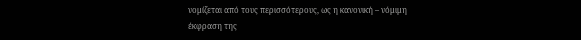νομίζεται από τους περισσότερους, ως η κανονική – νόμιμη έκφραση της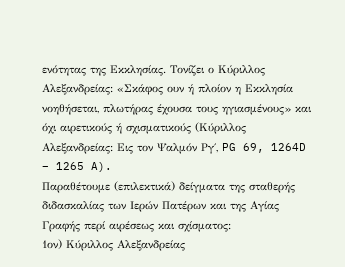ενότητας της Εκκλησίας. Τονίζει ο Κύριλλος Αλεξανδρείας: «Σκάφος ουν ή πλοίον η Εκκλησία νοηθήσεται, πλωτήρας έχουσα τους ηγιασμένους» και όχι αιρετικούς ή σχισματικούς (Κύριλλος Αλεξανδρείας: Εις τον Ψαλμόν Ργ΄, PG 69, 1264D – 1265 A).
Παραθέτουμε (επιλεκτικά) δείγματα της σταθερής διδασκαλίας των Ιερών Πατέρων και της Αγίας Γραφής περί αιρέσεως και σχίσματος:
1ον) Κύριλλος Αλεξανδρείας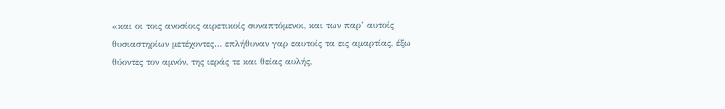«και οι τοις ανοσίοις αιρετικοίς συναπτόμενοι, και των παρ’ αυτοίς θυσιαστηρίων μετέχοντες… επλήθυναν γαρ εαυτοίς τα εις αμαρτίας, έξω θύοντες τον αμνόν, της ιεράς τε και θείας αυλής,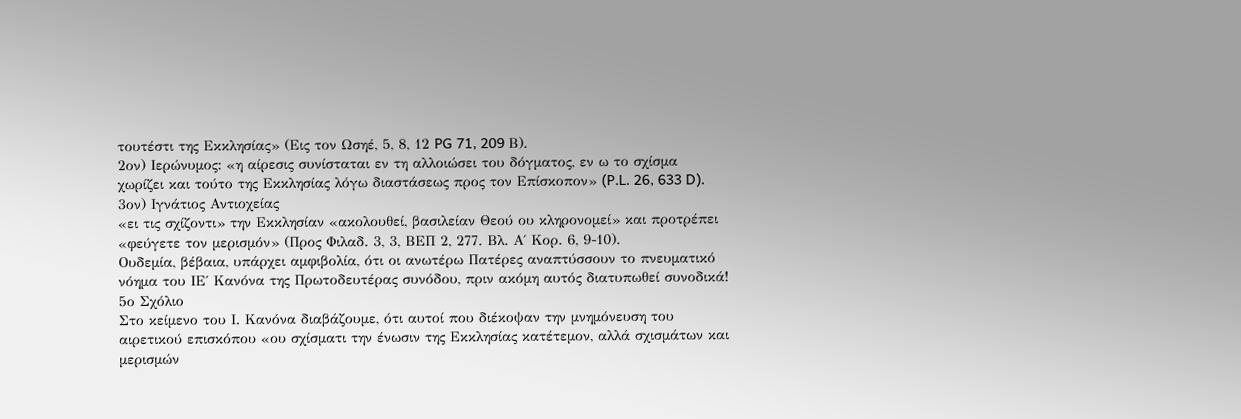τουτέστι της Εκκλησίας» (Εις τον Ωσηέ, 5, 8, 12 PG 71, 209 Β).
2ον) Ιερώνυμος: «η αίρεσις συνίσταται εν τη αλλοιώσει του δόγματος, εν ω το σχίσμα χωρίζει και τούτο της Εκκλησίας λόγω διαστάσεως προς τον Επίσκοπον» (P.L. 26, 633 D).
3ον) Ιγνάτιος Αντιοχείας
«ει τις σχίζοντι» την Εκκλησίαν «ακολουθεί, βασιλείαν Θεού ου κληρονομεί» και προτρέπει «φεύγετε τον μερισμόν» (Προς Φιλαδ. 3, 3, ΒΕΠ 2, 277. Βλ. Α΄ Κορ. 6, 9-10).
Ουδεμία, βέβαια, υπάρχει αμφιβολία, ότι οι ανωτέρω Πατέρες αναπτύσσουν το πνευματικό νόημα του ΙΕ΄ Κανόνα της Πρωτοδευτέρας συνόδου, πριν ακόμη αυτός διατυπωθεί συνοδικά!
5ο Σχόλιο
Στο κείμενο του Ι. Κανόνα διαβάζουμε, ότι αυτοί που διέκοψαν την μνημόνευση του αιρετικού επισκόπου «ου σχίσματι την ένωσιν της Εκκλησίας κατέτεμον, αλλά σχισμάτων και μερισμών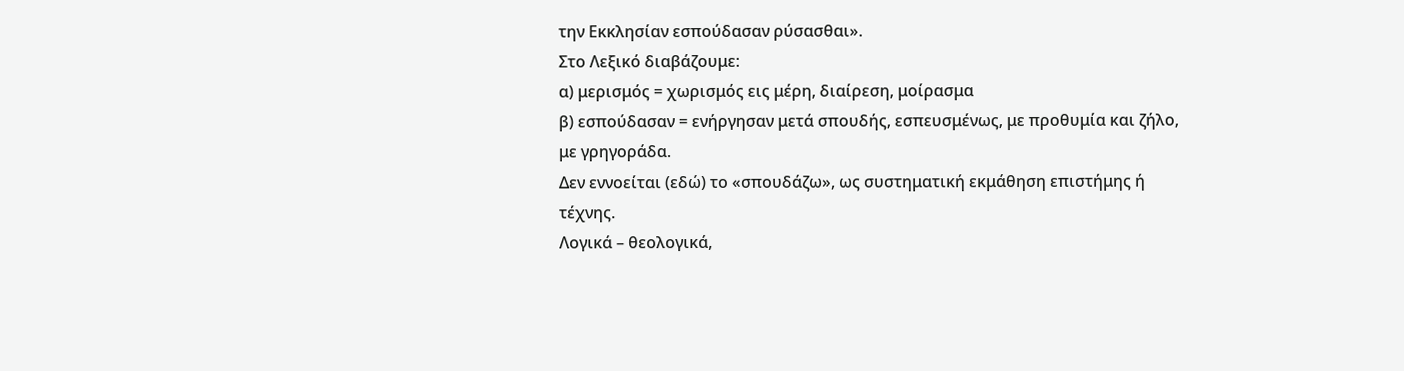την Εκκλησίαν εσπούδασαν ρύσασθαι».
Στο Λεξικό διαβάζουμε:
α) μερισμός = χωρισμός εις μέρη, διαίρεση, μοίρασμα
β) εσπούδασαν = ενήργησαν μετά σπουδής, εσπευσμένως, με προθυμία και ζήλο, με γρηγοράδα.
Δεν εννοείται (εδώ) το «σπουδάζω», ως συστηματική εκμάθηση επιστήμης ή τέχνης.
Λογικά – θεολογικά,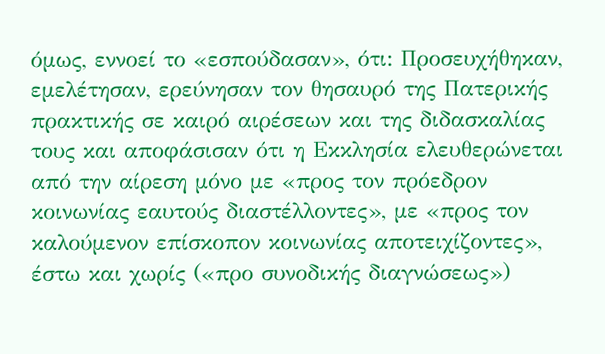όμως, εννοεί το «εσπούδασαν», ότι: Προσευχήθηκαν, εμελέτησαν, ερεύνησαν τον θησαυρό της Πατερικής πρακτικής σε καιρό αιρέσεων και της διδασκαλίας τους και αποφάσισαν ότι η Εκκλησία ελευθερώνεται από την αίρεση μόνο με «προς τον πρόεδρον κοινωνίας εαυτούς διαστέλλοντες», με «προς τον καλούμενον επίσκοπον κοινωνίας αποτειχίζοντες», έστω και χωρίς («προ συνοδικής διαγνώσεως»)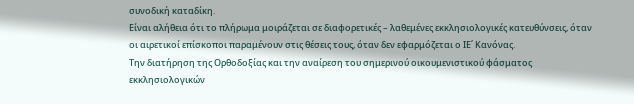συνοδική καταδίκη.
Είναι αλήθεια ότι το πλήρωμα μοιράζεται σε διαφορετικές – λαθεμένες εκκλησιολογικές κατευθύνσεις, όταν οι αιρετικοί επίσκοποι παραμένουν στις θέσεις τους, όταν δεν εφαρμόζεται ο ΙΕ΄ Κανόνας.
Την διατήρηση της Ορθοδοξίας και την αναίρεση του σημερινού οικουμενιστικού φάσματος εκκλησιολογικών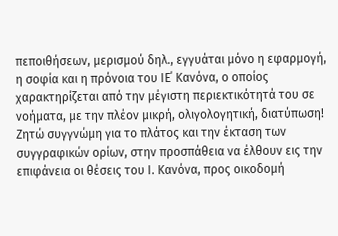πεποιθήσεων, μερισμού δηλ., εγγυάται μόνο η εφαρμογή, η σοφία και η πρόνοια του ΙΕ΄ Κανόνα, ο οποίος χαρακτηρίζεται από την μέγιστη περιεκτικότητά του σε νοήματα, με την πλέον μικρή, ολιγολογητική, διατύπωση!
Ζητώ συγγνώμη για το πλάτος και την έκταση των συγγραφικών ορίων, στην προσπάθεια να έλθουν εις την επιφάνεια οι θέσεις του Ι. Κανόνα, προς οικοδομή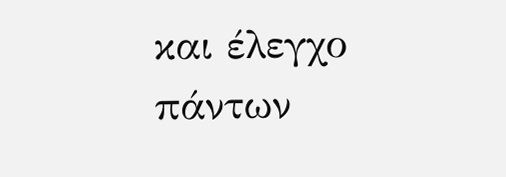και έλεγχο πάντων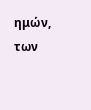ημών, των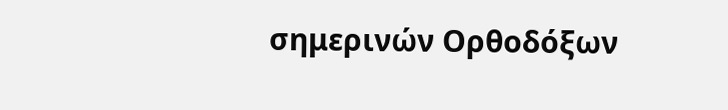σημερινών Ορθοδόξων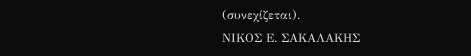(συνεχίζεται).
ΝΙΚΟΣ Ε. ΣΑΚΑΛΑΚΗΣ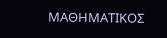ΜΑΘΗΜΑΤΙΚΟΣ